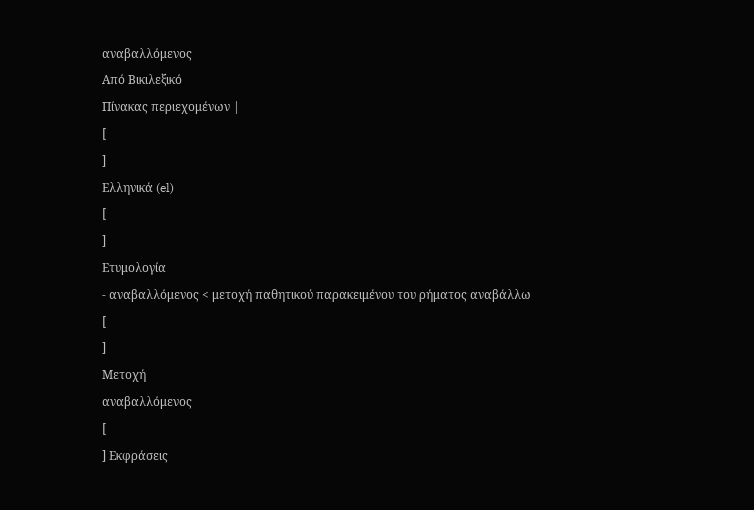αναβαλλόμενος
Από Βικιλεξικό
Πίνακας περιεχομένων |
[
]
Ελληνικά (el)
[
]
Ετυμολογία
- αναβαλλόμενος < μετοχή παθητικού παρακειμένου του ρήματος αναβάλλω
[
]
Μετοχή
αναβαλλόμενος
[
] Εκφράσεις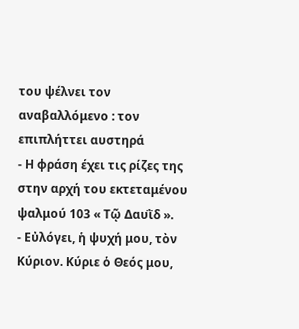του ψέλνει τον αναβαλλόμενο : τον επιπλήττει αυστηρά
- Η φράση έχει τις ρίζες της στην αρχή του εκτεταμένου ψαλμού 103 « Τῷ Δαυῒδ ».
- Εὐλόγει, ἡ ψυχή μου, τὸν Κύριον. Κύριε ὁ Θεός μου,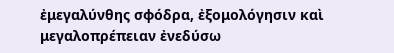ἐμεγαλύνθης σφόδρα, ἐξομολόγησιν καὶ μεγαλοπρέπειαν ἐνεδύσω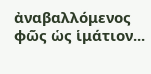ἀναβαλλόμενος φῶς ὡς ἱμάτιον...